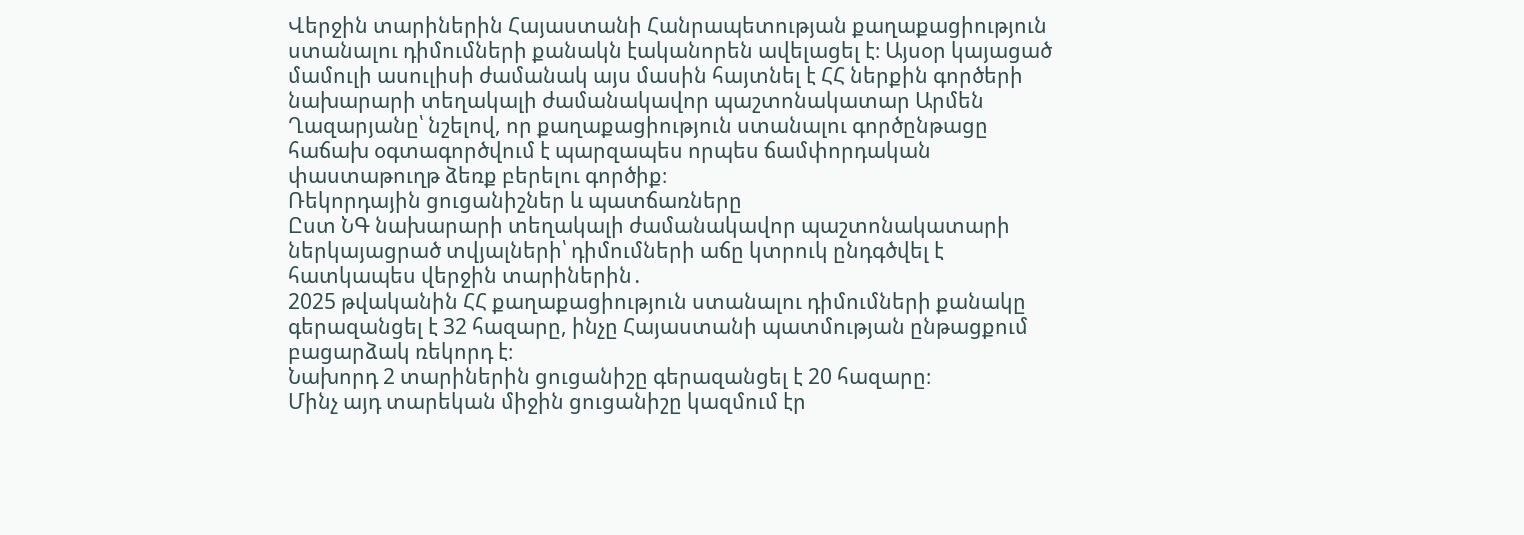Վերջին տարիներին Հայաստանի Հանրապետության քաղաքացիություն ստանալու դիմումների քանակն էականորեն ավելացել է։ Այսօր կայացած մամուլի ասուլիսի ժամանակ այս մասին հայտնել է ՀՀ ներքին գործերի նախարարի տեղակալի ժամանակավոր պաշտոնակատար Արմեն Ղազարյանը՝ նշելով, որ քաղաքացիություն ստանալու գործընթացը հաճախ օգտագործվում է պարզապես որպես ճամփորդական փաստաթուղթ ձեռք բերելու գործիք։
Ռեկորդային ցուցանիշներ և պատճառները
Ըստ ՆԳ նախարարի տեղակալի ժամանակավոր պաշտոնակատարի ներկայացրած տվյալների՝ դիմումների աճը կտրուկ ընդգծվել է հատկապես վերջին տարիներին․
2025 թվականին ՀՀ քաղաքացիություն ստանալու դիմումների քանակը գերազանցել է 32 հազարը, ինչը Հայաստանի պատմության ընթացքում բացարձակ ռեկորդ է։
Նախորդ 2 տարիներին ցուցանիշը գերազանցել է 20 հազարը։
Մինչ այդ տարեկան միջին ցուցանիշը կազմում էր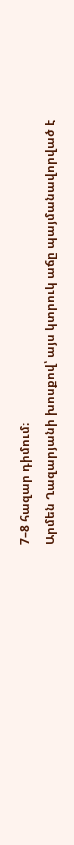7–8 հազար դիմում։
Արմեն Ղազարյանի խոսքով՝ այս կտրուկ աճը պայմանավորված է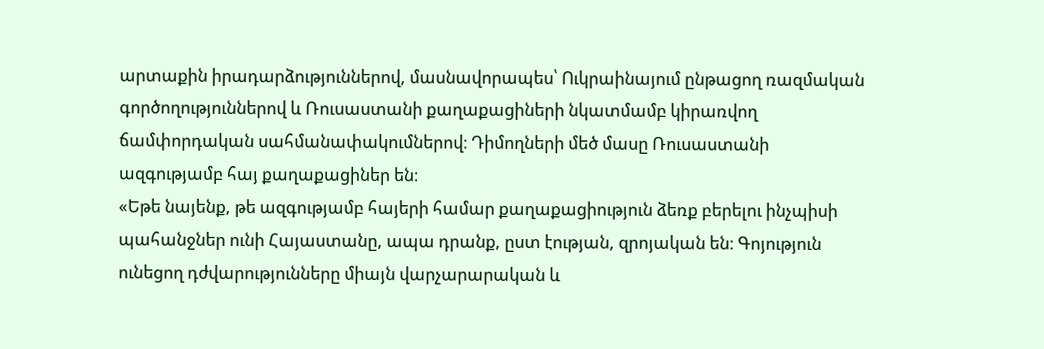արտաքին իրադարձություններով, մասնավորապես՝ Ուկրաինայում ընթացող ռազմական գործողություններով և Ռուսաստանի քաղաքացիների նկատմամբ կիրառվող ճամփորդական սահմանափակումներով։ Դիմողների մեծ մասը Ռուսաստանի ազգությամբ հայ քաղաքացիներ են։
«Եթե նայենք, թե ազգությամբ հայերի համար քաղաքացիություն ձեռք բերելու ինչպիսի պահանջներ ունի Հայաստանը, ապա դրանք, ըստ էության, զրոյական են։ Գոյություն ունեցող դժվարությունները միայն վարչարարական և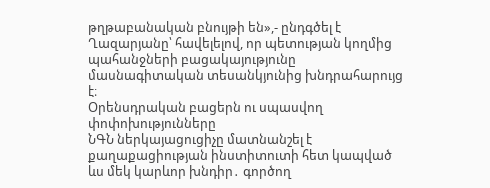թղթաբանական բնույթի են»,- ընդգծել է Ղազարյանը՝ հավելելով, որ պետության կողմից պահանջների բացակայությունը մասնագիտական տեսանկյունից խնդրահարույց է։
Օրենսդրական բացերն ու սպասվող փոփոխությունները
ՆԳՆ ներկայացուցիչը մատնանշել է քաղաքացիության ինստիտուտի հետ կապված ևս մեկ կարևոր խնդիր․ գործող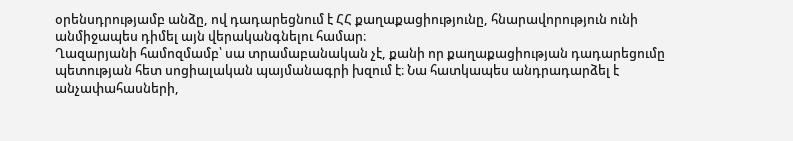օրենսդրությամբ անձը, ով դադարեցնում է ՀՀ քաղաքացիությունը, հնարավորություն ունի անմիջապես դիմել այն վերականգնելու համար։
Ղազարյանի համոզմամբ՝ սա տրամաբանական չէ, քանի որ քաղաքացիության դադարեցումը պետության հետ սոցիալական պայմանագրի խզում է։ Նա հատկապես անդրադարձել է անչափահասների,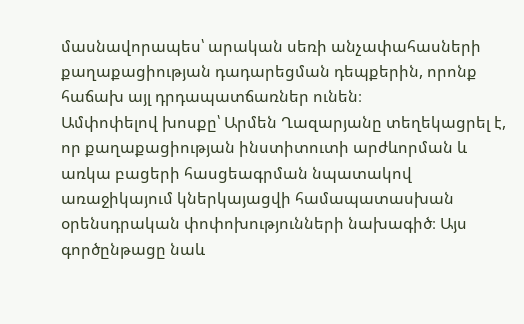մասնավորապես՝ արական սեռի անչափահասների քաղաքացիության դադարեցման դեպքերին, որոնք հաճախ այլ դրդապատճառներ ունեն։
Ամփոփելով խոսքը՝ Արմեն Ղազարյանը տեղեկացրել է, որ քաղաքացիության ինստիտուտի արժևորման և առկա բացերի հասցեագրման նպատակով առաջիկայում կներկայացվի համապատասխան օրենսդրական փոփոխությունների նախագիծ։ Այս գործընթացը նաև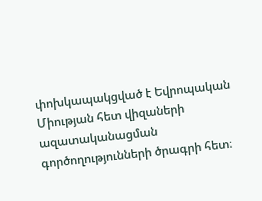փոխկապակցված է Եվրոպական Միության հետ վիզաների ազատականացման գործողությունների ծրագրի հետ։